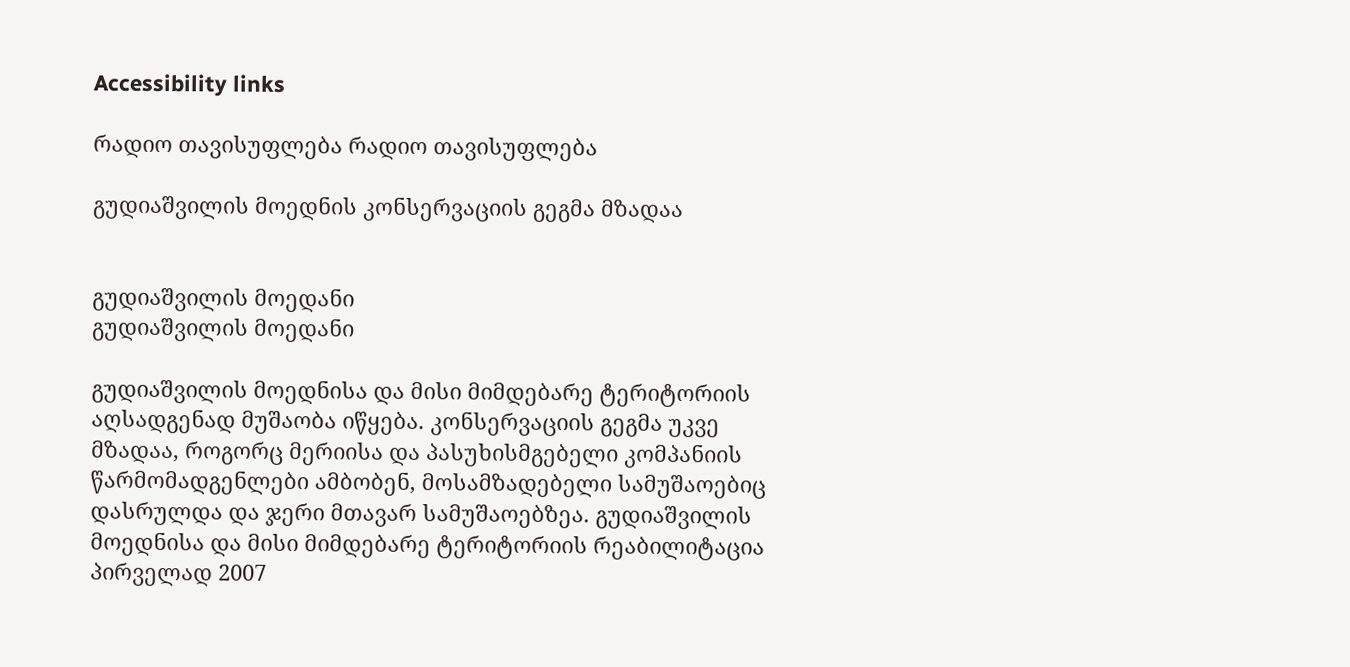Accessibility links

რადიო თავისუფლება რადიო თავისუფლება

გუდიაშვილის მოედნის კონსერვაციის გეგმა მზადაა


გუდიაშვილის მოედანი
გუდიაშვილის მოედანი

გუდიაშვილის მოედნისა და მისი მიმდებარე ტერიტორიის აღსადგენად მუშაობა იწყება. კონსერვაციის გეგმა უკვე მზადაა, როგორც მერიისა და პასუხისმგებელი კომპანიის წარმომადგენლები ამბობენ, მოსამზადებელი სამუშაოებიც დასრულდა და ჯერი მთავარ სამუშაოებზეა. გუდიაშვილის მოედნისა და მისი მიმდებარე ტერიტორიის რეაბილიტაცია პირველად 2007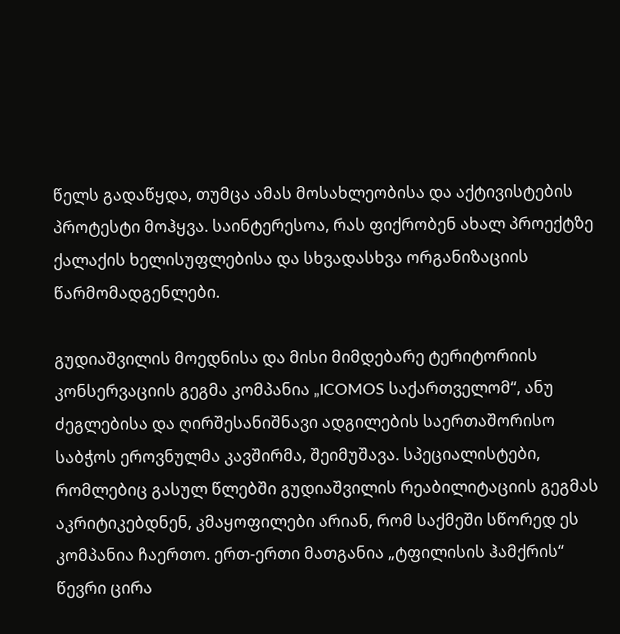წელს გადაწყდა, თუმცა ამას მოსახლეობისა და აქტივისტების პროტესტი მოჰყვა. საინტერესოა, რას ფიქრობენ ახალ პროექტზე ქალაქის ხელისუფლებისა და სხვადასხვა ორგანიზაციის წარმომადგენლები.

გუდიაშვილის მოედნისა და მისი მიმდებარე ტერიტორიის კონსერვაციის გეგმა კომპანია „ICOMOS საქართველომ“, ანუ ძეგლებისა და ღირშესანიშნავი ადგილების საერთაშორისო საბჭოს ეროვნულმა კავშირმა, შეიმუშავა. სპეციალისტები, რომლებიც გასულ წლებში გუდიაშვილის რეაბილიტაციის გეგმას აკრიტიკებდნენ, კმაყოფილები არიან, რომ საქმეში სწორედ ეს კომპანია ჩაერთო. ერთ-ერთი მათგანია „ტფილისის ჰამქრის“ წევრი ცირა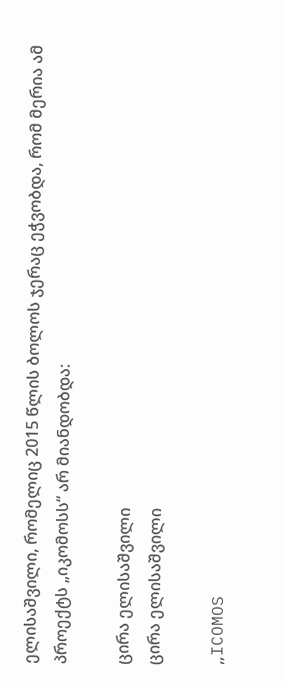ელისაშვილი, რომელიც 2015 წლის ბოლოს ჯერაც ეჭვობდა, რომ მერია ამ პროექტს „იკომოსს“ არ მიანდობდა:

ცირა ელისაშვილი
ცირა ელისაშვილი

„ICOMOS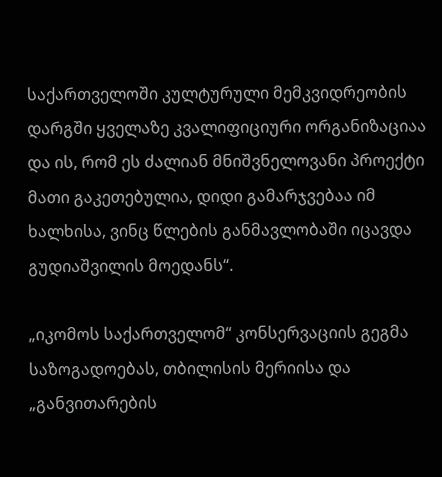საქართველოში კულტურული მემკვიდრეობის დარგში ყველაზე კვალიფიციური ორგანიზაციაა და ის, რომ ეს ძალიან მნიშვნელოვანი პროექტი მათი გაკეთებულია, დიდი გამარჯვებაა იმ ხალხისა, ვინც წლების განმავლობაში იცავდა გუდიაშვილის მოედანს“.

„იკომოს საქართველომ“ კონსერვაციის გეგმა საზოგადოებას, თბილისის მერიისა და „განვითარების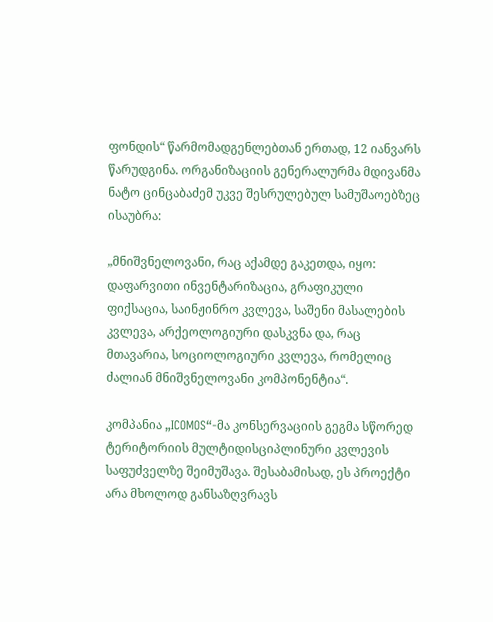ფონდის“ წარმომადგენლებთან ერთად, 12 იანვარს წარუდგინა. ორგანიზაციის გენერალურმა მდივანმა ნატო ცინცაბაძემ უკვე შესრულებულ სამუშაოებზეც ისაუბრა:

„მნიშვნელოვანი, რაც აქამდე გაკეთდა, იყო: დაფარვითი ინვენტარიზაცია, გრაფიკული ფიქსაცია, საინჟინრო კვლევა, საშენი მასალების კვლევა, არქეოლოგიური დასკვნა და, რაც მთავარია, სოციოლოგიური კვლევა, რომელიც ძალიან მნიშვნელოვანი კომპონენტია“.

კომპანია „ICOMOS“-მა კონსერვაციის გეგმა სწორედ ტერიტორიის მულტიდისციპლინური კვლევის საფუძველზე შეიმუშავა. შესაბამისად, ეს პროექტი არა მხოლოდ განსაზღვრავს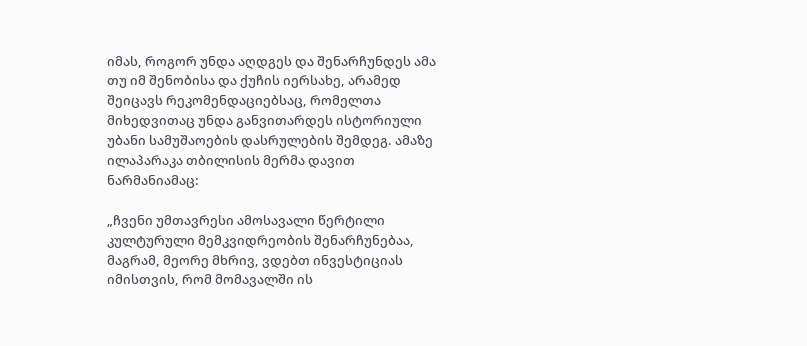იმას, როგორ უნდა აღდგეს და შენარჩუნდეს ამა თუ იმ შენობისა და ქუჩის იერსახე, არამედ შეიცავს რეკომენდაციებსაც, რომელთა მიხედვითაც უნდა განვითარდეს ისტორიული უბანი სამუშაოების დასრულების შემდეგ. ამაზე ილაპარაკა თბილისის მერმა დავით ნარმანიამაც:

„ჩვენი უმთავრესი ამოსავალი წერტილი კულტურული მემკვიდრეობის შენარჩუნებაა, მაგრამ, მეორე მხრივ, ვდებთ ინვესტიციას იმისთვის, რომ მომავალში ის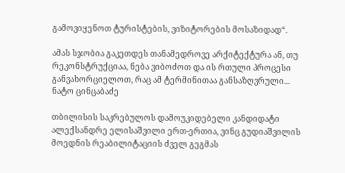გამოვიყენოთ ტურისტების, ვიზიტორების მოსაზიდად“.

ამას სჯობია გაკეთდეს თანამედროვე არქიტექტურა ან, თუ რეკონსტრუქციაა, ნება ვიბოძოთ და ის რთული პროცესი განვახორციელოთ, რაც ამ ტერმინითაა განსაზღვრული...
ნატო ცინცაბაძე

თბილისის საკრებულოს დამოუკიდებელი კანდიდატი ალექსანდრე ელისაშვილი ერთ-ერთია, ვინც გუდიაშვილის მოედნის რეაბილიტაციის ძველ გეგმას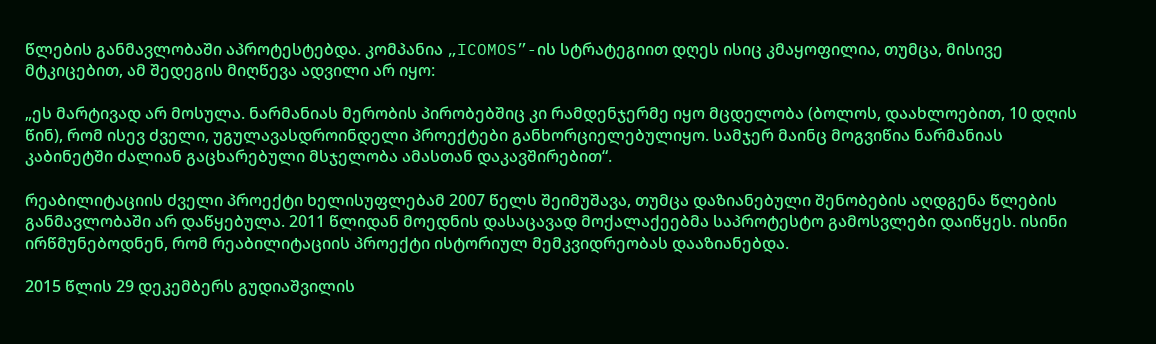წლების განმავლობაში აპროტესტებდა. კომპანია „ICOMOS”-ის სტრატეგიით დღეს ისიც კმაყოფილია, თუმცა, მისივე მტკიცებით, ამ შედეგის მიღწევა ადვილი არ იყო:

„ეს მარტივად არ მოსულა. ნარმანიას მერობის პირობებშიც კი რამდენჯერმე იყო მცდელობა (ბოლოს, დაახლოებით, 10 დღის წინ), რომ ისევ ძველი, უგულავასდროინდელი პროექტები განხორციელებულიყო. სამჯერ მაინც მოგვიწია ნარმანიას კაბინეტში ძალიან გაცხარებული მსჯელობა ამასთან დაკავშირებით“.

რეაბილიტაციის ძველი პროექტი ხელისუფლებამ 2007 წელს შეიმუშავა, თუმცა დაზიანებული შენობების აღდგენა წლების განმავლობაში არ დაწყებულა. 2011 წლიდან მოედნის დასაცავად მოქალაქეებმა საპროტესტო გამოსვლები დაიწყეს. ისინი ირწმუნებოდნენ, რომ რეაბილიტაციის პროექტი ისტორიულ მემკვიდრეობას დააზიანებდა.

2015 წლის 29 დეკემბერს გუდიაშვილის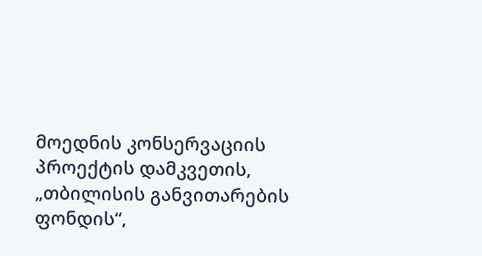მოედნის კონსერვაციის პროექტის დამკვეთის, „თბილისის განვითარების ფონდის“,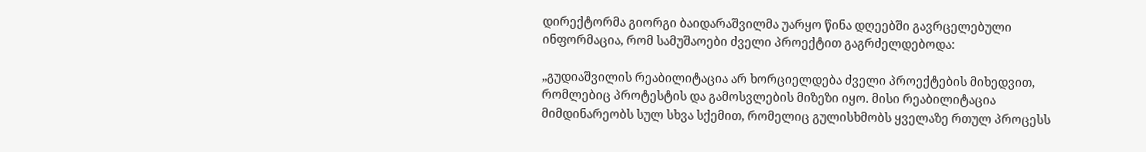დირექტორმა გიორგი ბაიდარაშვილმა უარყო წინა დღეებში გავრცელებული ინფორმაცია, რომ სამუშაოები ძველი პროექტით გაგრძელდებოდა:

„გუდიაშვილის რეაბილიტაცია არ ხორციელდება ძველი პროექტების მიხედვით, რომლებიც პროტესტის და გამოსვლების მიზეზი იყო. მისი რეაბილიტაცია მიმდინარეობს სულ სხვა სქემით, რომელიც გულისხმობს ყველაზე რთულ პროცესს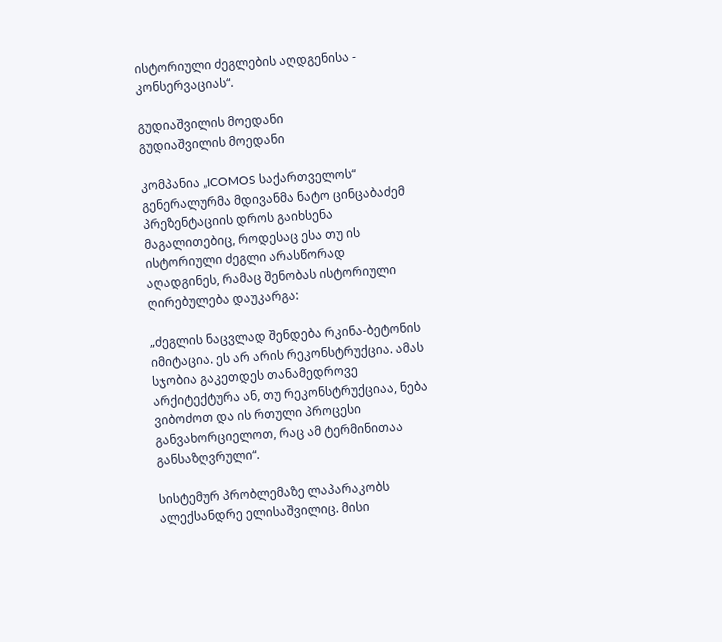ისტორიული ძეგლების აღდგენისა - კონსერვაციას“.

გუდიაშვილის მოედანი
გუდიაშვილის მოედანი

კომპანია „ICOMOS საქართველოს“ გენერალურმა მდივანმა ნატო ცინცაბაძემ პრეზენტაციის დროს გაიხსენა მაგალითებიც, როდესაც ესა თუ ის ისტორიული ძეგლი არასწორად აღადგინეს, რამაც შენობას ისტორიული ღირებულება დაუკარგა:

„ძეგლის ნაცვლად შენდება რკინა-ბეტონის იმიტაცია. ეს არ არის რეკონსტრუქცია. ამას სჯობია გაკეთდეს თანამედროვე არქიტექტურა ან, თუ რეკონსტრუქციაა, ნება ვიბოძოთ და ის რთული პროცესი განვახორციელოთ, რაც ამ ტერმინითაა განსაზღვრული“.

სისტემურ პრობლემაზე ლაპარაკობს ალექსანდრე ელისაშვილიც. მისი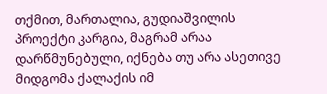თქმით, მართალია, გუდიაშვილის პროექტი კარგია, მაგრამ არაა დარწმუნებული, იქნება თუ არა ასეთივე მიდგომა ქალაქის იმ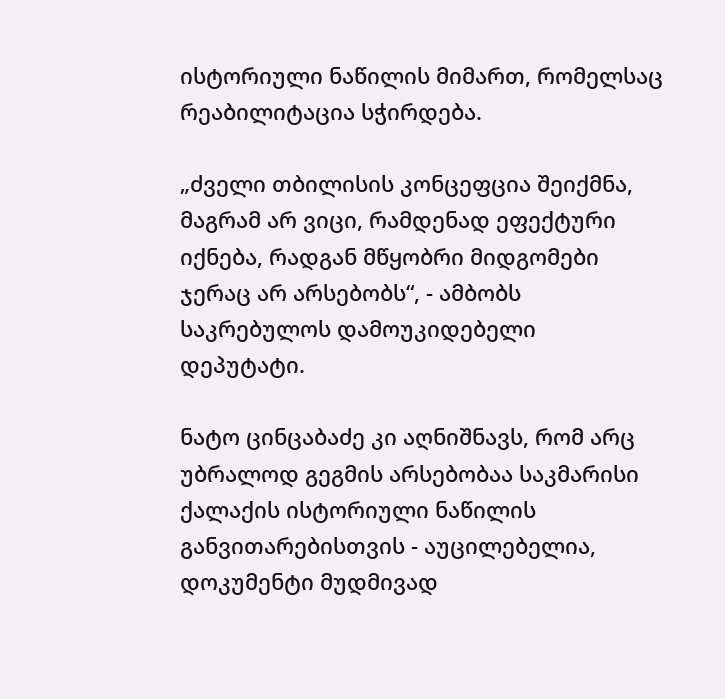ისტორიული ნაწილის მიმართ, რომელსაც რეაბილიტაცია სჭირდება.

„ძველი თბილისის კონცეფცია შეიქმნა, მაგრამ არ ვიცი, რამდენად ეფექტური იქნება, რადგან მწყობრი მიდგომები ჯერაც არ არსებობს“, - ამბობს საკრებულოს დამოუკიდებელი დეპუტატი.

ნატო ცინცაბაძე კი აღნიშნავს, რომ არც უბრალოდ გეგმის არსებობაა საკმარისი ქალაქის ისტორიული ნაწილის განვითარებისთვის - აუცილებელია, დოკუმენტი მუდმივად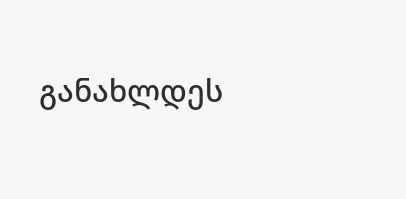განახლდეს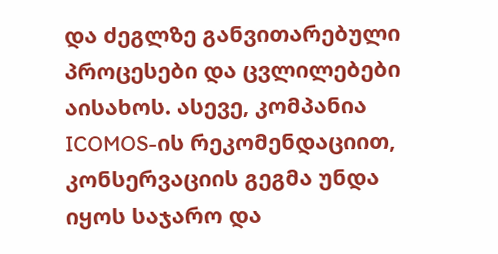და ძეგლზე განვითარებული პროცესები და ცვლილებები აისახოს. ასევე, კომპანია ICOMOS-ის რეკომენდაციით, კონსერვაციის გეგმა უნდა იყოს საჯარო და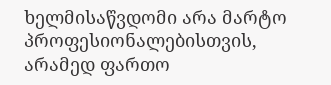ხელმისაწვდომი არა მარტო პროფესიონალებისთვის, არამედ ფართო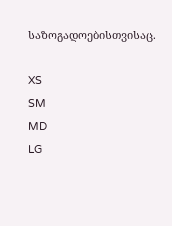საზოგადოებისთვისაც.

XS
SM
MD
LG